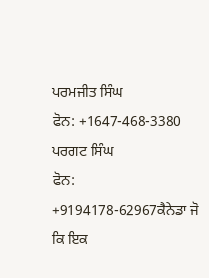ਪਰਮਜੀਤ ਸਿੰਘ
ਫੋਨ: +1647-468-3380
ਪਰਗਟ ਸਿੰਘ
ਫੋਨ: +9194178-62967ਕੈਨੇਡਾ ਜੋ ਕਿ ਇਕ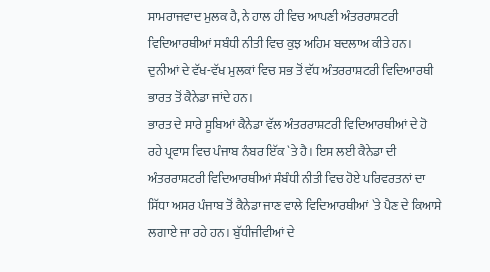ਸਾਮਰਾਜਵਾਦ ਮੁਲਕ ਹੈ, ਨੇ ਹਾਲ ਹੀ ਵਿਚ ਆਪਣੀ ਅੰਤਰਰਾਸ਼ਟਰੀ ਵਿਦਿਆਰਥੀਆਂ ਸਬੰਧੀ ਨੀਤੀ ਵਿਚ ਕੁਝ ਅਹਿਮ ਬਦਲਾਅ ਕੀਤੇ ਹਨ। ਦੁਨੀਆਂ ਦੇ ਵੱਖ-ਵੱਖ ਮੁਲਕਾਂ ਵਿਚ ਸਭ ਤੋਂ ਵੱਧ ਅੰਤਰਰਾਸ਼ਟਰੀ ਵਿਦਿਆਰਥੀ ਭਾਰਤ ਤੋਂ ਕੈਨੇਡਾ ਜਾਂਦੇ ਹਨ।
ਭਾਰਤ ਦੇ ਸਾਰੇ ਸੂਬਿਆਂ ਕੈਨੇਡਾ ਵੱਲ ਅੰਤਰਰਾਸ਼ਟਰੀ ਵਿਦਿਆਰਥੀਆਂ ਦੇ ਹੋ ਰਹੇ ਪ੍ਰਵਾਸ ਵਿਚ ਪੰਜਾਬ ਨੰਬਰ ਇੱਕ `ਤੇ ਹੈ। ਇਸ ਲਈ ਕੈਨੇਡਾ ਦੀ ਅੰਤਰਰਾਸ਼ਟਰੀ ਵਿਦਿਆਰਥੀਆਂ ਸੰਬੰਧੀ ਨੀਤੀ ਵਿਚ ਹੋਏ ਪਰਿਵਰਤਨਾਂ ਦਾ ਸਿੱਧਾ ਅਸਰ ਪੰਜਾਬ ਤੋਂ ਕੈਨੇਡਾ ਜਾਣ ਵਾਲੇ ਵਿਦਿਆਰਥੀਆਂ `ਤੇ ਪੈਣ ਦੇ ਕਿਆਸੇ ਲਗਾਏ ਜਾ ਰਹੇ ਹਨ। ਬੁੱਧੀਜੀਵੀਆਂ ਦੇ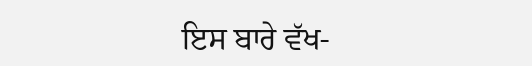ਇਸ ਬਾਰੇ ਵੱਖ-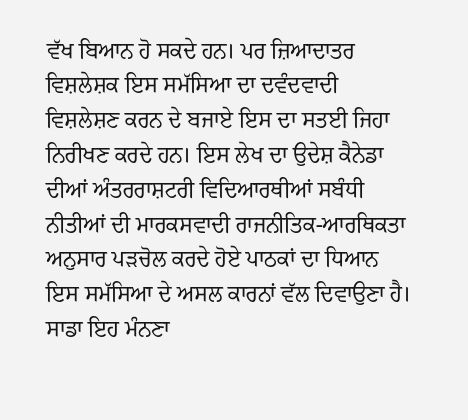ਵੱਖ ਬਿਆਨ ਹੋ ਸਕਦੇ ਹਨ। ਪਰ ਜ਼ਿਆਦਾਤਰ ਵਿਸ਼ਲੇਸ਼ਕ ਇਸ ਸਮੱਸਿਆ ਦਾ ਦਵੰਦਵਾਦੀ ਵਿਸ਼ਲੇਸ਼ਣ ਕਰਨ ਦੇ ਬਜਾਏ ਇਸ ਦਾ ਸਤਈ ਜਿਹਾ ਨਿਰੀਖਣ ਕਰਦੇ ਹਨ। ਇਸ ਲੇਖ ਦਾ ਉਦੇਸ਼ ਕੈਨੇਡਾ ਦੀਆਂ ਅੰਤਰਰਾਸ਼ਟਰੀ ਵਿਦਿਆਰਥੀਆਂ ਸਬੰਧੀ ਨੀਤੀਆਂ ਦੀ ਮਾਰਕਸਵਾਦੀ ਰਾਜਨੀਤਿਕ-ਆਰਥਿਕਤਾ ਅਨੁਸਾਰ ਪੜਚੋਲ ਕਰਦੇ ਹੋਏ ਪਾਠਕਾਂ ਦਾ ਧਿਆਨ ਇਸ ਸਮੱਸਿਆ ਦੇ ਅਸਲ ਕਾਰਨਾਂ ਵੱਲ ਦਿਵਾਉਣਾ ਹੈ। ਸਾਡਾ ਇਹ ਮੰਨਣਾ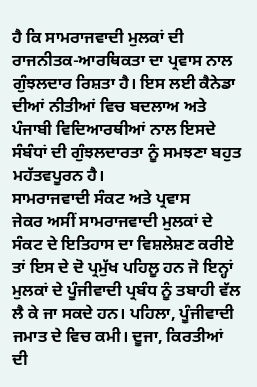ਹੈ ਕਿ ਸਾਮਰਾਜਵਾਦੀ ਮੁਲਕਾਂ ਦੀ ਰਾਜਨੀਤਕ-ਆਰਥਿਕਤਾ ਦਾ ਪ੍ਰਵਾਸ ਨਾਲ ਗੁੰਝਲਦਾਰ ਰਿਸ਼ਤਾ ਹੈ। ਇਸ ਲਈ ਕੈਨੇਡਾ ਦੀਆਂ ਨੀਤੀਆਂ ਵਿਚ ਬਦਲਾਅ ਅਤੇ ਪੰਜਾਬੀ ਵਿਦਿਆਰਥੀਆਂ ਨਾਲ ਇਸਦੇ ਸੰਬੰਧਾਂ ਦੀ ਗੁੰਝਲਦਾਰਤਾ ਨੂੰ ਸਮਝਣਾ ਬਹੁਤ ਮਹੱਤਵਪੂਰਨ ਹੈ।
ਸਾਮਰਾਜਵਾਦੀ ਸੰਕਟ ਅਤੇ ਪ੍ਰਵਾਸ
ਜੇਕਰ ਅਸੀਂ ਸਾਮਰਾਜਵਾਦੀ ਮੁਲਕਾਂ ਦੇ ਸੰਕਟ ਦੇ ਇਤਿਹਾਸ ਦਾ ਵਿਸ਼ਲੇਸ਼ਣ ਕਰੀਏ ਤਾਂ ਇਸ ਦੇ ਦੋ ਪ੍ਰਮੁੱਖ ਪਹਿਲੂ ਹਨ ਜੋ ਇਨ੍ਹਾਂ ਮੁਲਕਾਂ ਦੇ ਪੂੰਜੀਵਾਦੀ ਪ੍ਰਬੰਧ ਨੂੰ ਤਬਾਹੀ ਵੱਲ ਲੈ ਕੇ ਜਾ ਸਕਦੇ ਹਨ। ਪਹਿਲਾ, ਪੂੰਜੀਵਾਦੀ ਜਮਾਤ ਦੇ ਵਿਚ ਕਮੀ। ਦੂਜਾ, ਕਿਰਤੀਆਂ ਦੀ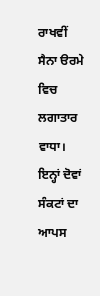ਰਾਖਵੀਂ ਸੈਨਾ ੳਰਮੇ ਵਿਚ ਲਗਾਤਾਰ ਵਾਧਾ। ਇਨ੍ਹਾਂ ਦੋਵਾਂ ਸੰਕਟਾਂ ਦਾ ਆਪਸ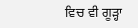ਵਿਚ ਵੀ ਗੂੜ੍ਹਾ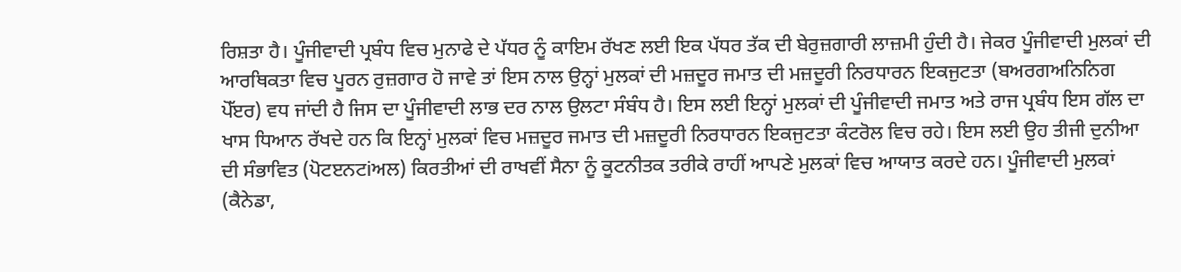ਰਿਸ਼ਤਾ ਹੈ। ਪੂੰਜੀਵਾਦੀ ਪ੍ਰਬੰਧ ਵਿਚ ਮੁਨਾਫੇ ਦੇ ਪੱਧਰ ਨੂੰ ਕਾਇਮ ਰੱਖਣ ਲਈ ਇਕ ਪੱਧਰ ਤੱਕ ਦੀ ਬੇਰੁਜ਼ਗਾਰੀ ਲਾਜ਼ਮੀ ਹੁੰਦੀ ਹੈ। ਜੇਕਰ ਪੂੰਜੀਵਾਦੀ ਮੁਲਕਾਂ ਦੀ ਆਰਥਿਕਤਾ ਵਿਚ ਪੂਰਨ ਰੁਜ਼ਗਾਰ ਹੋ ਜਾਵੇ ਤਾਂ ਇਸ ਨਾਲ ਉਨ੍ਹਾਂ ਮੁਲਕਾਂ ਦੀ ਮਜ਼ਦੂਰ ਜਮਾਤ ਦੀ ਮਜ਼ਦੂਰੀ ਨਿਰਧਾਰਨ ਇਕਜੁਟਤਾ (ਬਅਰਗਅਨਿਨਿਗ ਪੋੱੲਰ) ਵਧ ਜਾਂਦੀ ਹੈ ਜਿਸ ਦਾ ਪੂੰਜੀਵਾਦੀ ਲਾਭ ਦਰ ਨਾਲ ਉਲਟਾ ਸੰਬੰਧ ਹੈ। ਇਸ ਲਈ ਇਨ੍ਹਾਂ ਮੁਲਕਾਂ ਦੀ ਪੂੰਜੀਵਾਦੀ ਜਮਾਤ ਅਤੇ ਰਾਜ ਪ੍ਰਬੰਧ ਇਸ ਗੱਲ ਦਾ ਖਾਸ ਧਿਆਨ ਰੱਖਦੇ ਹਨ ਕਿ ਇਨ੍ਹਾਂ ਮੁਲਕਾਂ ਵਿਚ ਮਜ਼ਦੂਰ ਜਮਾਤ ਦੀ ਮਜ਼ਦੂਰੀ ਨਿਰਧਾਰਨ ਇਕਜੁਟਤਾ ਕੰਟਰੋਲ ਵਿਚ ਰਹੇ। ਇਸ ਲਈ ਉਹ ਤੀਜੀ ਦੁਨੀਆ ਦੀ ਸੰਭਾਵਿਤ (ਪੋਟੲਨਟiਅਲ) ਕਿਰਤੀਆਂ ਦੀ ਰਾਖਵੀਂ ਸੈਨਾ ਨੂੰ ਕੂਟਨੀਤਕ ਤਰੀਕੇ ਰਾਹੀਂ ਆਪਣੇ ਮੁਲਕਾਂ ਵਿਚ ਆਯਾਤ ਕਰਦੇ ਹਨ। ਪੂੰਜੀਵਾਦੀ ਮੁਲਕਾਂ (ਕੈਨੇਡਾ,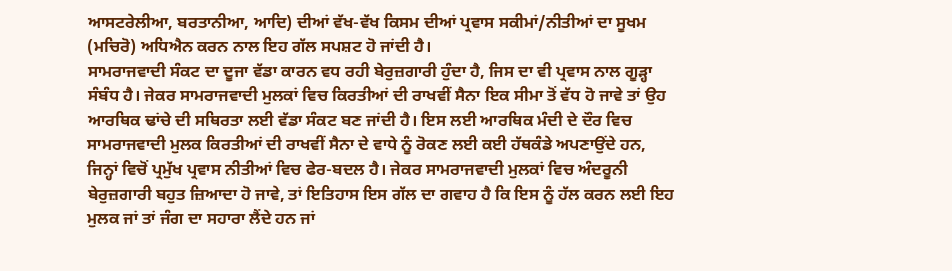ਆਸਟਰੇਲੀਆ, ਬਰਤਾਨੀਆ, ਆਦਿ) ਦੀਆਂ ਵੱਖ-ਵੱਖ ਕਿਸਮ ਦੀਆਂ ਪ੍ਰਵਾਸ ਸਕੀਮਾਂ/ਨੀਤੀਆਂ ਦਾ ਸੂਖਮ (ਮਚਿਰੋ) ਅਧਿਐਨ ਕਰਨ ਨਾਲ ਇਹ ਗੱਲ ਸਪਸ਼ਟ ਹੋ ਜਾਂਦੀ ਹੈ।
ਸਾਮਰਾਜਵਾਦੀ ਸੰਕਟ ਦਾ ਦੂਜਾ ਵੱਡਾ ਕਾਰਨ ਵਧ ਰਹੀ ਬੇਰੁਜ਼ਗਾਰੀ ਹੁੰਦਾ ਹੈ, ਜਿਸ ਦਾ ਵੀ ਪ੍ਰਵਾਸ ਨਾਲ ਗੂੜ੍ਹਾ ਸੰਬੰਧ ਹੈ। ਜੇਕਰ ਸਾਮਰਾਜਵਾਦੀ ਮੁਲਕਾਂ ਵਿਚ ਕਿਰਤੀਆਂ ਦੀ ਰਾਖਵੀਂ ਸੈਨਾ ਇਕ ਸੀਮਾ ਤੋਂ ਵੱਧ ਹੋ ਜਾਵੇ ਤਾਂ ਉਹ ਆਰਥਿਕ ਢਾਂਚੇ ਦੀ ਸਥਿਰਤਾ ਲਈ ਵੱਡਾ ਸੰਕਟ ਬਣ ਜਾਂਦੀ ਹੈ। ਇਸ ਲਈ ਆਰਥਿਕ ਮੰਦੀ ਦੇ ਦੌਰ ਵਿਚ ਸਾਮਰਾਜਵਾਦੀ ਮੁਲਕ ਕਿਰਤੀਆਂ ਦੀ ਰਾਖਵੀਂ ਸੈਨਾ ਦੇ ਵਾਧੇ ਨੂੰ ਰੋਕਣ ਲਈ ਕਈ ਹੱਥਕੰਡੇ ਅਪਣਾਉਂਦੇ ਹਨ, ਜਿਨ੍ਹਾਂ ਵਿਚੋਂ ਪ੍ਰਮੁੱਖ ਪ੍ਰਵਾਸ ਨੀਤੀਆਂ ਵਿਚ ਫੇਰ-ਬਦਲ ਹੈ। ਜੇਕਰ ਸਾਮਰਾਜਵਾਦੀ ਮੁਲਕਾਂ ਵਿਚ ਅੰਦਰੂਨੀ ਬੇਰੁਜ਼ਗਾਰੀ ਬਹੁਤ ਜ਼ਿਆਦਾ ਹੋ ਜਾਵੇ, ਤਾਂ ਇਤਿਹਾਸ ਇਸ ਗੱਲ ਦਾ ਗਵਾਹ ਹੈ ਕਿ ਇਸ ਨੂੰ ਹੱਲ ਕਰਨ ਲਈ ਇਹ ਮੁਲਕ ਜਾਂ ਤਾਂ ਜੰਗ ਦਾ ਸਹਾਰਾ ਲੈਂਦੇ ਹਨ ਜਾਂ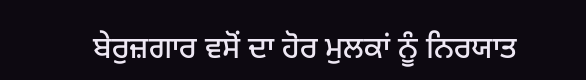ਬੇਰੁਜ਼ਗਾਰ ਵਸੋਂ ਦਾ ਹੋਰ ਮੁਲਕਾਂ ਨੂੰ ਨਿਰਯਾਤ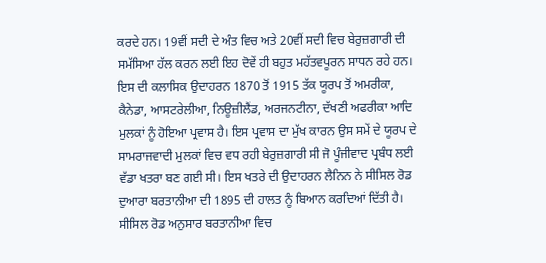ਕਰਦੇ ਹਨ। 19ਵੀਂ ਸਦੀ ਦੇ ਅੰਤ ਵਿਚ ਅਤੇ 20ਵੀਂ ਸਦੀ ਵਿਚ ਬੇਰੁਜ਼ਗਾਰੀ ਦੀ ਸਮੱਸਿਆ ਹੱਲ ਕਰਨ ਲਈ ਇਹ ਦੋਵੇਂ ਹੀ ਬਹੁਤ ਮਹੱਤਵਪੂਰਨ ਸਾਧਨ ਰਹੇ ਹਨ। ਇਸ ਦੀ ਕਲਾਸਿਕ ਉਦਾਹਰਨ 1870 ਤੋਂ 1915 ਤੱਕ ਯੂਰਪ ਤੋਂ ਅਮਰੀਕਾ, ਕੈਨੇਡਾ, ਆਸਟਰੇਲੀਆ, ਨਿਊਜ਼ੀਲੈਂਡ, ਅਰਜਨਟੀਨਾ, ਦੱਖਣੀ ਅਫਰੀਕਾ ਆਦਿ ਮੁਲਕਾਂ ਨੂੰ ਹੋਇਆ ਪ੍ਰਵਾਸ ਹੈ। ਇਸ ਪ੍ਰਵਾਸ ਦਾ ਮੁੱਖ ਕਾਰਨ ਉਸ ਸਮੇਂ ਦੇ ਯੂਰਪ ਦੇ ਸਾਮਰਾਜਵਾਦੀ ਮੁਲਕਾਂ ਵਿਚ ਵਧ ਰਹੀ ਬੇਰੁਜ਼ਗਾਰੀ ਸੀ ਜੋ ਪੂੰਜੀਵਾਦ ਪ੍ਰਬੰਧ ਲਈ ਵੱਡਾ ਖਤਰਾ ਬਣ ਗਈ ਸੀ। ਇਸ ਖਤਰੇ ਦੀ ਉਦਾਹਰਨ ਲੈਨਿਨ ਨੇ ਸੀਸਿਲ ਰੋਡ ਦੁਆਰਾ ਬਰਤਾਨੀਆ ਦੀ 1895 ਦੀ ਹਾਲਤ ਨੂੰ ਬਿਆਨ ਕਰਦਿਆਂ ਦਿੱਤੀ ਹੈ। ਸੀਸਿਲ ਰੋਡ ਅਨੁਸਾਰ ਬਰਤਾਨੀਆ ਵਿਚ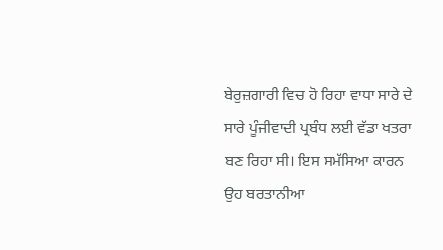ਬੇਰੁਜ਼ਗਾਰੀ ਵਿਚ ਹੋ ਰਿਹਾ ਵਾਧਾ ਸਾਰੇ ਦੇ ਸਾਰੇ ਪੂੰਜੀਵਾਦੀ ਪ੍ਰਬੰਧ ਲਈ ਵੱਡਾ ਖਤਰਾ ਬਣ ਰਿਹਾ ਸੀ। ਇਸ ਸਮੱਸਿਆ ਕਾਰਨ ਉਹ ਬਰਤਾਨੀਆ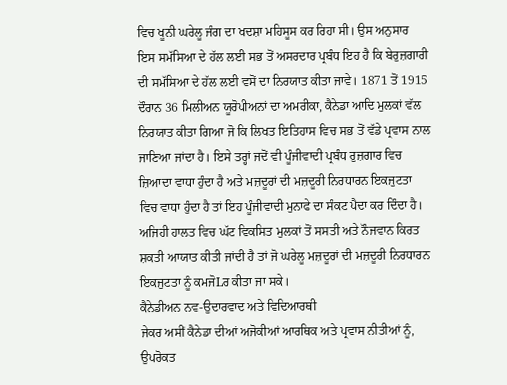ਵਿਚ ਖੂਨੀ ਘਰੇਲੂ ਜੰਗ ਦਾ ਖਦਸ਼ਾ ਮਹਿਸੂਸ ਕਰ ਰਿਹਾ ਸੀ। ਉਸ ਅਨੁਸਾਰ ਇਸ ਸਮੱਸਿਆ ਦੇ ਹੱਲ ਲਈ ਸਭ ਤੋਂ ਅਸਰਦਾਰ ਪ੍ਰਬੰਧ ਇਹ ਹੈ ਕਿ ਬੇਰੁਜ਼ਗਾਰੀ ਦੀ ਸਮੱਸਿਆ ਦੇ ਹੱਲ ਲਈ ਵਸੋਂ ਦਾ ਨਿਰਯਾਤ ਕੀਤਾ ਜਾਵੇ। 1871 ਤੋਂ 1915 ਦੌਰਾਨ 36 ਮਿਲੀਅਨ ਯੂਰੋਪੀਅਨਾਂ ਦਾ ਅਮਰੀਕਾ, ਕੈਨੇਡਾ ਆਦਿ ਮੁਲਕਾਂ ਵੱਲ ਨਿਰਯਾਤ ਕੀਤਾ ਗਿਆ ਜੋ ਕਿ ਲਿਖਤ ਇਤਿਹਾਸ ਵਿਚ ਸਭ ਤੋਂ ਵੱਡੇ ਪ੍ਰਵਾਸ ਨਾਲ ਜਾਣਿਆ ਜਾਂਦਾ ਹੈ। ਇਸੇ ਤਰ੍ਹਾਂ ਜਦੋਂ ਵੀ ਪੂੰਜੀਵਾਦੀ ਪ੍ਰਬੰਧ ਰੁਜ਼ਗਾਰ ਵਿਚ ਜ਼ਿਆਦਾ ਵਾਧਾ ਹੁੰਦਾ ਹੈ ਅਤੇ ਮਜ਼ਦੂਰਾਂ ਦੀ ਮਜ਼ਦੂਰੀ ਨਿਰਧਾਰਨ ਇਕਜੁਟਤਾ ਵਿਚ ਵਾਧਾ ਹੁੰਦਾ ਹੈ ਤਾਂ ਇਹ ਪੂੰਜੀਵਾਦੀ ਮੁਨਾਫੇ ਦਾ ਸੰਕਟ ਪੈਦਾ ਕਰ ਦਿੰਦਾ ਹੈ। ਅਜਿਹੀ ਹਾਲਤ ਵਿਚ ਘੱਟ ਵਿਕਸਿਤ ਮੁਲਕਾਂ ਤੋਂ ਸਸਤੀ ਅਤੇ ਨੌਜਵਾਨ ਕਿਰਤ ਸ਼ਕਤੀ ਆਯਾਤ ਕੀਤੀ ਜਾਂਦੀ ਹੈ ਤਾਂ ਜੋ ਘਰੇਲੂ ਮਜ਼ਦੂਰਾਂ ਦੀ ਮਜ਼ਦੂਰੀ ਨਿਰਧਾਰਨ ਇਕਜੁਟਤਾ ਨੂੰ ਕਮਜੋLਰ ਕੀਤਾ ਜਾ ਸਕੇ।
ਕੈਨੇਡੀਅਨ ਨਵ-ਉਦਾਰਵਾਦ ਅਤੇ ਵਿਦਿਆਰਥੀ
ਜੇਕਰ ਅਸੀਂ ਕੈਨੇਡਾ ਦੀਆਂ ਅਜੋਕੀਆਂ ਆਰਥਿਕ ਅਤੇ ਪ੍ਰਵਾਸ ਨੀਤੀਆਂ ਨੂੰ, ਉਪਰੋਕਤ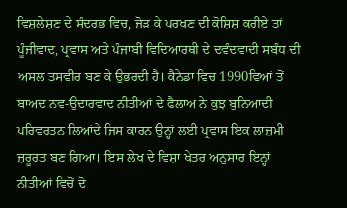ਵਿਸ਼ਲੇਸ਼ਣ ਦੇ ਸੰਦਰਭ ਵਿਚ, ਜੋੜ ਕੇ ਪਰਖਣ ਦੀ ਕੋਸ਼ਿਸ਼ ਕਰੀਏ ਤਾਂ ਪੂੰਜੀਵਾਦ, ਪ੍ਰਵਾਸ ਅਤੇ ਪੰਜਾਬੀ ਵਿਦਿਆਰਥੀ ਦੇ ਦਵੰਦਵਾਦੀ ਸਬੰਧ ਦੀ ਅਸਲ ਤਸਵੀਰ ਬਣ ਕੇ ਉਭਰਦੀ ਹੈ। ਕੈਨੇਡਾ ਵਿਚ 1990ਵਿਆਂ ਤੋਂ ਬਾਅਦ ਨਵ-ਉਦਾਰਵਾਦ ਨੀਤੀਆਂ ਦੇ ਫੈਲਾਅ ਨੇ ਕੁਝ ਬੁਨਿਆਦੀ ਪਰਿਵਰਤਨ ਲਿਆਂਦੇ ਜਿਸ ਕਾਰਨ ਉਨ੍ਹਾਂ ਲਈ ਪ੍ਰਵਾਸ ਇਕ ਲਾਜ਼ਮੀ ਜ਼ਰੂਰਤ ਬਣ ਗਿਆ। ਇਸ ਲੇਖ ਦੇ ਵਿਸ਼ਾ ਖੇਤਰ ਅਨੁਸਾਰ ਇਨ੍ਹਾਂ ਨੀਤੀਆਂ ਵਿਚੋਂ ਦੋ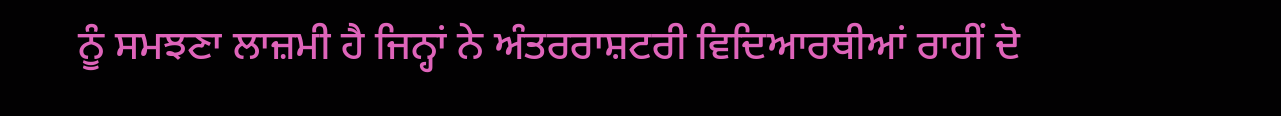ਨੂੰ ਸਮਝਣਾ ਲਾਜ਼ਮੀ ਹੈ ਜਿਨ੍ਹਾਂ ਨੇ ਅੰਤਰਰਾਸ਼ਟਰੀ ਵਿਦਿਆਰਥੀਆਂ ਰਾਹੀਂ ਦੋ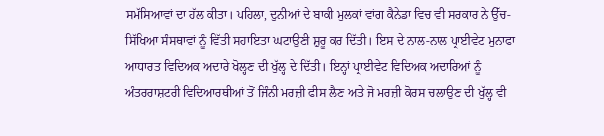ਸਮੱਸਿਆਵਾਂ ਦਾ ਹੱਲ ਕੀਤਾ। ਪਹਿਲਾ, ਦੁਨੀਆਂ ਦੇ ਬਾਕੀ ਮੁਲਕਾਂ ਵਾਂਗ ਕੈਨੇਡਾ ਵਿਚ ਵੀ ਸਰਕਾਰ ਨੇ ਉੱਚ-ਸਿੱਖਿਆ ਸੰਸਥਾਵਾਂ ਨੂੰ ਵਿੱਤੀ ਸਹਾਇਤਾ ਘਟਾਉਣੀ ਸ਼ੁਰੂ ਕਰ ਦਿੱਤੀ। ਇਸ ਦੇ ਨਾਲ-ਨਾਲ ਪ੍ਰਾਈਵੇਟ ਮੁਨਾਫਾ ਆਧਾਰਤ ਵਿਦਿਅਕ ਅਦਾਰੇ ਖੋਲ੍ਹਣ ਦੀ ਖੁੱਲ੍ਹ ਦੇ ਦਿੱਤੀ। ਇਨ੍ਹਾਂ ਪ੍ਰਾਈਵੇਟ ਵਿਦਿਅਕ ਅਦਾਰਿਆਂ ਨੂੰ ਅੰਤਰਰਾਸ਼ਟਰੀ ਵਿਦਿਆਰਥੀਆਂ ਤੋਂ ਜਿੰਨੀ ਮਰਜ਼ੀ ਫੀਸ ਲੈਣ ਅਤੇ ਜੋ ਮਰਜ਼ੀ ਕੋਰਸ ਚਲਾਉਣ ਦੀ ਖੁੱਲ੍ਹ ਵੀ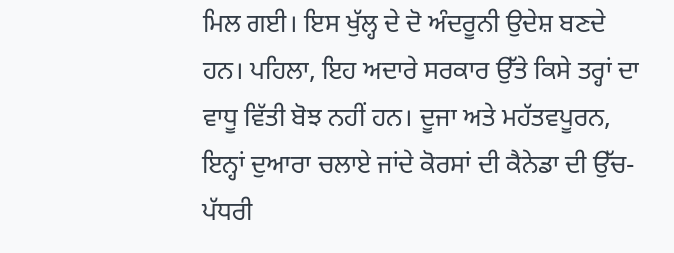ਮਿਲ ਗਈ। ਇਸ ਖੁੱਲ੍ਹ ਦੇ ਦੋ ਅੰਦਰੂਨੀ ਉਦੇਸ਼ ਬਣਦੇ ਹਨ। ਪਹਿਲਾ, ਇਹ ਅਦਾਰੇ ਸਰਕਾਰ ਉੱਤੇ ਕਿਸੇ ਤਰ੍ਹਾਂ ਦਾ ਵਾਧੂ ਵਿੱਤੀ ਬੋਝ ਨਹੀਂ ਹਨ। ਦੂਜਾ ਅਤੇ ਮਹੱਤਵਪੂਰਨ, ਇਨ੍ਹਾਂ ਦੁਆਰਾ ਚਲਾਏ ਜਾਂਦੇ ਕੋਰਸਾਂ ਦੀ ਕੈਨੇਡਾ ਦੀ ਉੱਚ-ਪੱਧਰੀ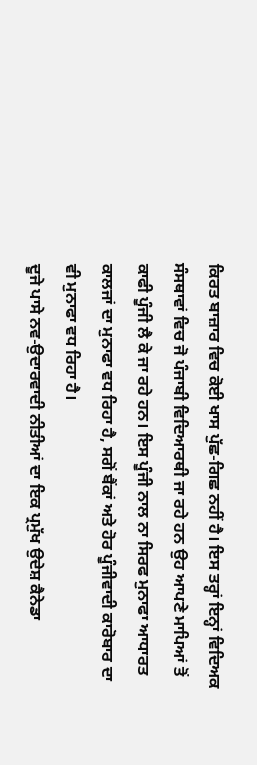ਕਿਰਤ ਬਾਜ਼ਾਰ ਵਿਚ ਕੋਈ ਖਾਸ ਪੁੱਛ-ਗਿਛ ਨਹੀਂ ਹੈ। ਇਸ ਤਰ੍ਹਾਂ ਇਨ੍ਹਾਂ ਵਿਦਿਅਕ ਸੰਸਥਾਵਾਂ ਵਿਚ ਜੋ ਪੰਜਾਬੀ ਵਿਦਿਆਰਥੀ ਜਾ ਰਹੇ ਹਨ ਉਹ ਆਪਣੇ ਮਾਪਿਆਂ ਤੋਂ ਕਾਫੀ ਪੂੰਜੀ ਲੈ ਕੇ ਜਾ ਰਹੇ ਹਨ। ਇਸ ਪੂੰਜੀ ਨਾਲ ਨਾ ਸਿਰਫ ਮੁਨਾਫਾ ਆਧਾਰਤ ਕਾਲਜਾਂ ਦਾ ਮੁਨਾਫਾ ਵਧ ਰਿਹਾ ਹੈ, ਸਗੋਂ ਬੈਂਕਾਂ ਅਤੇ ਹੋਰ ਪੂੰਜੀਵਾਦੀ ਕਾਰੋਬਾਰ ਦਾ ਵੀ ਮੁਨਾਫਾ ਵਧ ਰਿਹਾ ਹੈ।
ਦੂਜੇ ਪਾਸੇ ਨਵ-ਉਦਾਰਵਾਦੀ ਨੀਤੀਆਂ ਦਾ ਇਕ ਪ੍ਰਮੁੱਖ ਉਦੇਸ਼ ਕੈਨੇਡਾ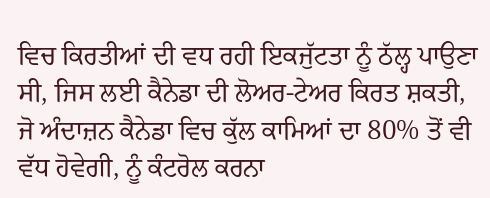ਵਿਚ ਕਿਰਤੀਆਂ ਦੀ ਵਧ ਰਹੀ ਇਕਜੁੱਟਤਾ ਨੂੰ ਠੱਲ੍ਹ ਪਾਉਣਾ ਸੀ, ਜਿਸ ਲਈ ਕੈਨੇਡਾ ਦੀ ਲੋਅਰ-ਟੇਅਰ ਕਿਰਤ ਸ਼ਕਤੀ, ਜੋ ਅੰਦਾਜ਼ਨ ਕੈਨੇਡਾ ਵਿਚ ਕੁੱਲ ਕਾਮਿਆਂ ਦਾ 80% ਤੋਂ ਵੀ ਵੱਧ ਹੋਵੇਗੀ, ਨੂੰ ਕੰਟਰੋਲ ਕਰਨਾ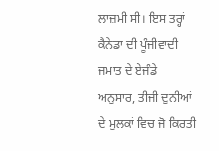ਲਾਜ਼ਮੀ ਸੀ। ਇਸ ਤਰ੍ਹਾਂ ਕੈਨੇਡਾ ਦੀ ਪੂੰਜੀਵਾਦੀ ਜਮਾਤ ਦੇ ਏਜੰਡੇ ਅਨੁਸਾਰ, ਤੀਜੀ ਦੁਨੀਆਂ ਦੇ ਮੁਲਕਾਂ ਵਿਚ ਜੋ ਕਿਰਤੀ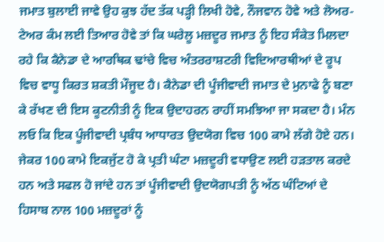ਜਮਾਤ ਬੁਲਾਈ ਜਾਵੇ ਉਹ ਕੁਝ ਹੱਦ ਤੱਕ ਪੜ੍ਹੀ ਲਿਖੀ ਹੋਵੇ, ਨੌਜਵਾਨ ਹੋਵੇ ਅਤੇ ਲੋਅਰ-ਟੇਅਰ ਕੰਮ ਲਈ ਤਿਆਰ ਹੋਵੇ ਤਾਂ ਕਿ ਘਰੇਲੂ ਮਜ਼ਦੂਰ ਜਮਾਤ ਨੂੰ ਇਹ ਸੰਕੇਤ ਮਿਲਦਾ ਰਹੇ ਕਿ ਕੈਨੇਡਾ ਦੇ ਆਰਥਿਕ ਢਾਂਚੇ ਵਿਚ ਅੰਤਰਰਾਸ਼ਟਰੀ ਵਿਦਿਆਰਥੀਆਂ ਦੇ ਰੂਪ ਵਿਚ ਵਾਧੂ ਕਿਰਤ ਸ਼ਕਤੀ ਮੌਜੂਦ ਹੈ। ਕੈਨੇਡਾ ਦੀ ਪੂੰਜੀਵਾਦੀ ਜਮਾਤ ਦੇ ਮੁਨਾਫੇ ਨੂੰ ਬਣਾ ਕੇ ਰੱਖਣ ਦੀ ਇਸ ਕੂਟਨੀਤੀ ਨੂੰ ਇਕ ਉਦਾਹਰਨ ਰਾਹੀਂ ਸਮਝਿਆ ਜਾ ਸਕਦਾ ਹੈ। ਮੰਨ ਲਓ ਕਿ ਇਕ ਪੂੰਜੀਵਾਦੀ ਪ੍ਰਬੰਧ ਆਧਾਰਤ ਉਦਯੋਗ ਵਿਚ 100 ਕਾਮੇ ਲੱਗੇ ਹੋਏ ਹਨ। ਜੇਕਰ 100 ਕਾਮੇ ਇਕਜੁੱਟ ਹੋ ਕੇ ਪ੍ਰਤੀ ਘੰਟਾ ਮਜ਼ਦੂਰੀ ਵਧਾਉਣ ਲਈ ਹੜਤਾਲ ਕਰਦੇ ਹਨ ਅਤੇ ਸਫਲ ਹੋ ਜਾਂਦੇ ਹਨ ਤਾਂ ਪੂੰਜੀਵਾਦੀ ਉਦਯੋਗਪਤੀ ਨੂੰ ਅੱਠ ਘੰਟਿਆਂ ਦੇ ਹਿਸਾਬ ਨਾਲ 100 ਮਜ਼ਦੂਰਾਂ ਨੂੰ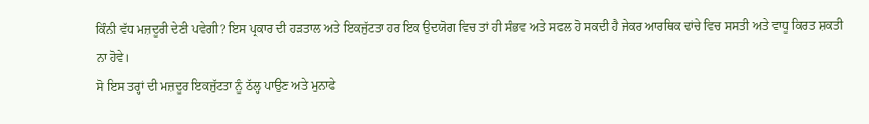ਕਿੰਨੀ ਵੱਧ ਮਜ਼ਦੂਰੀ ਦੇਣੀ ਪਵੇਗੀ? ਇਸ ਪ੍ਰਕਾਰ ਦੀ ਹੜਤਾਲ ਅਤੇ ਇਕਜੁੱਟਤਾ ਹਰ ਇਕ ਉਦਯੋਗ ਵਿਚ ਤਾਂ ਹੀ ਸੰਭਵ ਅਤੇ ਸਫਲ ਹੋ ਸਕਦੀ ਹੈ ਜੇਕਰ ਆਰਥਿਕ ਢਾਂਚੇ ਵਿਚ ਸਸਤੀ ਅਤੇ ਵਾਧੂ ਕਿਰਤ ਸ਼ਕਤੀ ਨਾ ਹੋਵੇ।
ਸੋ ਇਸ ਤਰ੍ਹਾਂ ਦੀ ਮਜ਼ਦੂਰ ਇਕਜੁੱਟਤਾ ਨੂੰ ਠੱਲ੍ਹ ਪਾਉਣ ਅਤੇ ਮੁਨਾਫੇ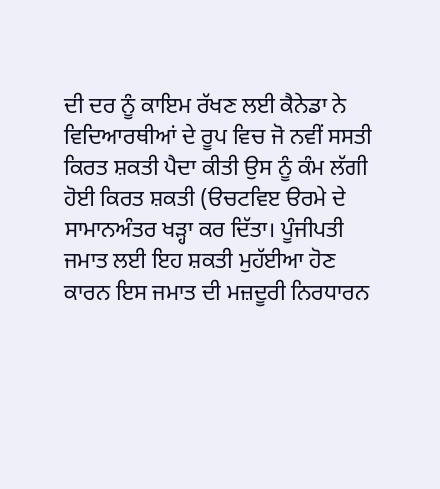ਦੀ ਦਰ ਨੂੰ ਕਾਇਮ ਰੱਖਣ ਲਈ ਕੈਨੇਡਾ ਨੇ ਵਿਦਿਆਰਥੀਆਂ ਦੇ ਰੂਪ ਵਿਚ ਜੋ ਨਵੀਂ ਸਸਤੀ ਕਿਰਤ ਸ਼ਕਤੀ ਪੈਦਾ ਕੀਤੀ ਉਸ ਨੂੰ ਕੰਮ ਲੱਗੀ ਹੋਈ ਕਿਰਤ ਸ਼ਕਤੀ (ੳਚਟਵਿੲ ੳਰਮੇ ਦੇ ਸਾਮਾਨਅੰਤਰ ਖੜ੍ਹਾ ਕਰ ਦਿੱਤਾ। ਪੂੰਜੀਪਤੀ ਜਮਾਤ ਲਈ ਇਹ ਸ਼ਕਤੀ ਮੁਹੱਈਆ ਹੋਣ ਕਾਰਨ ਇਸ ਜਮਾਤ ਦੀ ਮਜ਼ਦੂਰੀ ਨਿਰਧਾਰਨ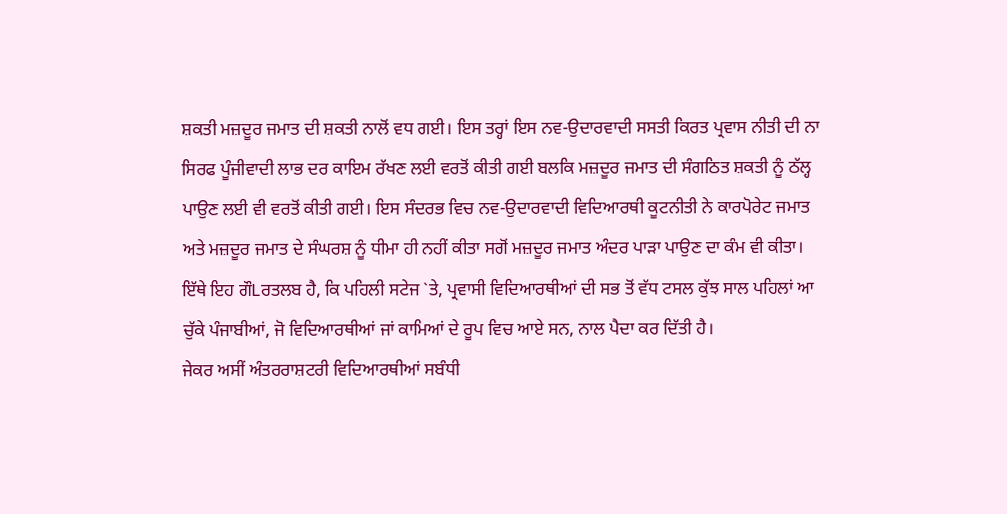ਸ਼ਕਤੀ ਮਜ਼ਦੂਰ ਜਮਾਤ ਦੀ ਸ਼ਕਤੀ ਨਾਲੋਂ ਵਧ ਗਈ। ਇਸ ਤਰ੍ਹਾਂ ਇਸ ਨਵ-ਉਦਾਰਵਾਦੀ ਸਸਤੀ ਕਿਰਤ ਪ੍ਰਵਾਸ ਨੀਤੀ ਦੀ ਨਾ ਸਿਰਫ ਪੂੰਜੀਵਾਦੀ ਲਾਭ ਦਰ ਕਾਇਮ ਰੱਖਣ ਲਈ ਵਰਤੋਂ ਕੀਤੀ ਗਈ ਬਲਕਿ ਮਜ਼ਦੂਰ ਜਮਾਤ ਦੀ ਸੰਗਠਿਤ ਸ਼ਕਤੀ ਨੂੰ ਠੱਲ੍ਹ ਪਾਉਣ ਲਈ ਵੀ ਵਰਤੋਂ ਕੀਤੀ ਗਈ। ਇਸ ਸੰਦਰਭ ਵਿਚ ਨਵ-ਉਦਾਰਵਾਦੀ ਵਿਦਿਆਰਥੀ ਕੂਟਨੀਤੀ ਨੇ ਕਾਰਪੋਰੇਟ ਜਮਾਤ ਅਤੇ ਮਜ਼ਦੂਰ ਜਮਾਤ ਦੇ ਸੰਘਰਸ਼ ਨੂੰ ਧੀਮਾ ਹੀ ਨਹੀਂ ਕੀਤਾ ਸਗੋਂ ਮਜ਼ਦੂਰ ਜਮਾਤ ਅੰਦਰ ਪਾੜਾ ਪਾਉਣ ਦਾ ਕੰਮ ਵੀ ਕੀਤਾ। ਇੱਥੇ ਇਹ ਗੌLਰਤਲਬ ਹੈ, ਕਿ ਪਹਿਲੀ ਸਟੇਜ `ਤੇ, ਪ੍ਰਵਾਸੀ ਵਿਦਿਆਰਥੀਆਂ ਦੀ ਸਭ ਤੋਂ ਵੱਧ ਟਸਲ ਕੁੱਝ ਸਾਲ ਪਹਿਲਾਂ ਆ ਚੁੱਕੇ ਪੰਜਾਬੀਆਂ, ਜੋ ਵਿਦਿਆਰਥੀਆਂ ਜਾਂ ਕਾਮਿਆਂ ਦੇ ਰੂਪ ਵਿਚ ਆਏ ਸਨ, ਨਾਲ ਪੈਦਾ ਕਰ ਦਿੱਤੀ ਹੈ।
ਜੇਕਰ ਅਸੀਂ ਅੰਤਰਰਾਸ਼ਟਰੀ ਵਿਦਿਆਰਥੀਆਂ ਸਬੰਧੀ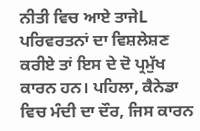ਨੀਤੀ ਵਿਚ ਆਏ ਤਾਜੇL ਪਰਿਵਰਤਨਾਂ ਦਾ ਵਿਸ਼ਲੇਸ਼ਣ ਕਰੀਏ ਤਾਂ ਇਸ ਦੇ ਦੋ ਪ੍ਰਮੁੱਖ ਕਾਰਨ ਹਨ। ਪਹਿਲਾ, ਕੈਨੇਡਾ ਵਿਚ ਮੰਦੀ ਦਾ ਦੌਰ, ਜਿਸ ਕਾਰਨ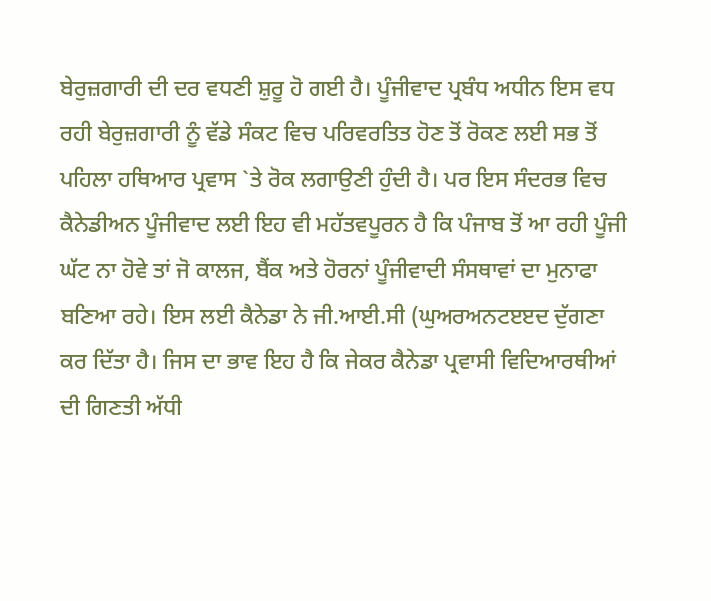ਬੇਰੁਜ਼ਗਾਰੀ ਦੀ ਦਰ ਵਧਣੀ ਸ਼ੁਰੂ ਹੋ ਗਈ ਹੈ। ਪੂੰਜੀਵਾਦ ਪ੍ਰਬੰਧ ਅਧੀਨ ਇਸ ਵਧ ਰਹੀ ਬੇਰੁਜ਼ਗਾਰੀ ਨੂੰ ਵੱਡੇ ਸੰਕਟ ਵਿਚ ਪਰਿਵਰਤਿਤ ਹੋਣ ਤੋਂ ਰੋਕਣ ਲਈ ਸਭ ਤੋਂ ਪਹਿਲਾ ਹਥਿਆਰ ਪ੍ਰਵਾਸ `ਤੇ ਰੋਕ ਲਗਾਉਣੀ ਹੁੰਦੀ ਹੈ। ਪਰ ਇਸ ਸੰਦਰਭ ਵਿਚ ਕੈਨੇਡੀਅਨ ਪੂੰਜੀਵਾਦ ਲਈ ਇਹ ਵੀ ਮਹੱਤਵਪੂਰਨ ਹੈ ਕਿ ਪੰਜਾਬ ਤੋਂ ਆ ਰਹੀ ਪੂੰਜੀ ਘੱਟ ਨਾ ਹੋਵੇ ਤਾਂ ਜੋ ਕਾਲਜ, ਬੈਂਕ ਅਤੇ ਹੋਰਨਾਂ ਪੂੰਜੀਵਾਦੀ ਸੰਸਥਾਵਾਂ ਦਾ ਮੁਨਾਫਾ ਬਣਿਆ ਰਹੇ। ਇਸ ਲਈ ਕੈਨੇਡਾ ਨੇ ਜੀ.ਆਈ.ਸੀ (ਘੁਅਰਅਨਟੲੲਦ ਦੁੱਗਣਾ ਕਰ ਦਿੱਤਾ ਹੈ। ਜਿਸ ਦਾ ਭਾਵ ਇਹ ਹੈ ਕਿ ਜੇਕਰ ਕੈਨੇਡਾ ਪ੍ਰਵਾਸੀ ਵਿਦਿਆਰਥੀਆਂ ਦੀ ਗਿਣਤੀ ਅੱਧੀ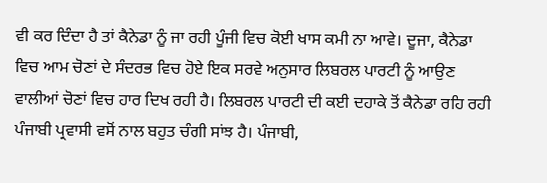ਵੀ ਕਰ ਦਿੰਦਾ ਹੈ ਤਾਂ ਕੈਨੇਡਾ ਨੂੰ ਜਾ ਰਹੀ ਪੂੰਜੀ ਵਿਚ ਕੋਈ ਖਾਸ ਕਮੀ ਨਾ ਆਵੇ। ਦੂਜਾ, ਕੈਨੇਡਾ ਵਿਚ ਆਮ ਚੋਣਾਂ ਦੇ ਸੰਦਰਭ ਵਿਚ ਹੋਏ ਇਕ ਸਰਵੇ ਅਨੁਸਾਰ ਲਿਬਰਲ ਪਾਰਟੀ ਨੂੰ ਆਉਣ ਵਾਲੀਆਂ ਚੋਣਾਂ ਵਿਚ ਹਾਰ ਦਿਖ ਰਹੀ ਹੈ। ਲਿਬਰਲ ਪਾਰਟੀ ਦੀ ਕਈ ਦਹਾਕੇ ਤੋਂ ਕੈਨੇਡਾ ਰਹਿ ਰਹੀ ਪੰਜਾਬੀ ਪ੍ਰਵਾਸੀ ਵਸੋਂ ਨਾਲ ਬਹੁਤ ਚੰਗੀ ਸਾਂਝ ਹੈ। ਪੰਜਾਬੀ,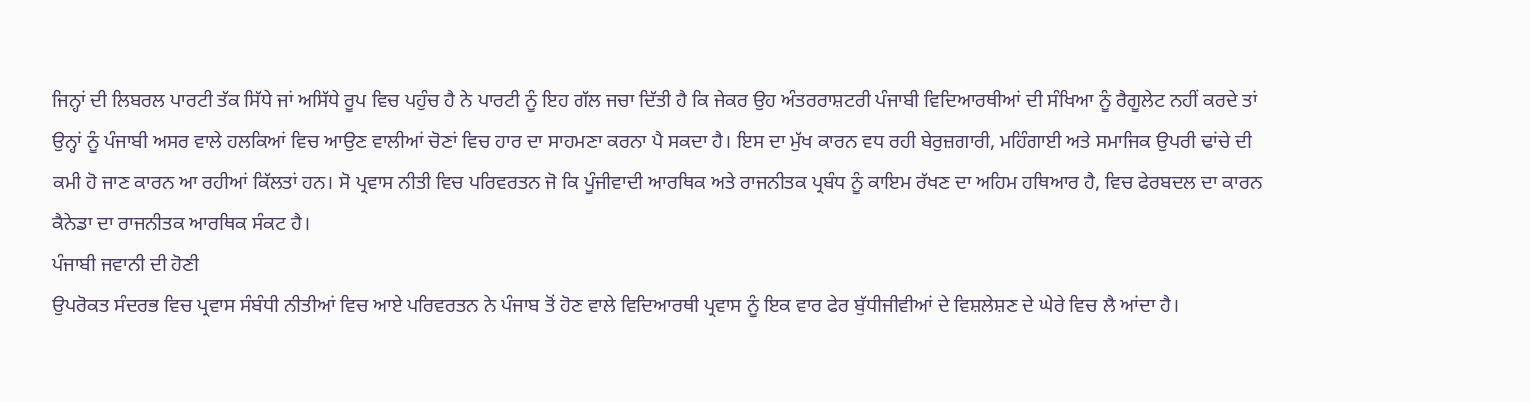ਜਿਨ੍ਹਾਂ ਦੀ ਲਿਬਰਲ ਪਾਰਟੀ ਤੱਕ ਸਿੱਧੇ ਜਾਂ ਅਸਿੱਧੇ ਰੂਪ ਵਿਚ ਪਹੁੰਚ ਹੈ ਨੇ ਪਾਰਟੀ ਨੂੰ ਇਹ ਗੱਲ ਜਚਾ ਦਿੱਤੀ ਹੈ ਕਿ ਜੇਕਰ ਉਹ ਅੰਤਰਰਾਸ਼ਟਰੀ ਪੰਜਾਬੀ ਵਿਦਿਆਰਥੀਆਂ ਦੀ ਸੰਖਿਆ ਨੂੰ ਰੈਗੂਲੇਟ ਨਹੀਂ ਕਰਦੇ ਤਾਂ ਉਨ੍ਹਾਂ ਨੂੰ ਪੰਜਾਬੀ ਅਸਰ ਵਾਲੇ ਹਲਕਿਆਂ ਵਿਚ ਆਉਣ ਵਾਲੀਆਂ ਚੋਣਾਂ ਵਿਚ ਹਾਰ ਦਾ ਸਾਹਮਣਾ ਕਰਨਾ ਪੈ ਸਕਦਾ ਹੈ। ਇਸ ਦਾ ਮੁੱਖ ਕਾਰਨ ਵਧ ਰਹੀ ਬੇਰੁਜ਼ਗਾਰੀ, ਮਹਿੰਗਾਈ ਅਤੇ ਸਮਾਜਿਕ ਉਪਰੀ ਢਾਂਚੇ ਦੀ ਕਮੀ ਹੋ ਜਾਣ ਕਾਰਨ ਆ ਰਹੀਆਂ ਕਿੱਲਤਾਂ ਹਨ। ਸੋ ਪ੍ਰਵਾਸ ਨੀਤੀ ਵਿਚ ਪਰਿਵਰਤਨ ਜੋ ਕਿ ਪੂੰਜੀਵਾਦੀ ਆਰਥਿਕ ਅਤੇ ਰਾਜਨੀਤਕ ਪ੍ਰਬੰਧ ਨੂੰ ਕਾਇਮ ਰੱਖਣ ਦਾ ਅਹਿਮ ਹਥਿਆਰ ਹੈ, ਵਿਚ ਫੇਰਬਦਲ ਦਾ ਕਾਰਨ ਕੈਨੇਡਾ ਦਾ ਰਾਜਨੀਤਕ ਆਰਥਿਕ ਸੰਕਟ ਹੈ।
ਪੰਜਾਬੀ ਜਵਾਨੀ ਦੀ ਹੋਣੀ
ਉਪਰੋਕਤ ਸੰਦਰਭ ਵਿਚ ਪ੍ਰਵਾਸ ਸੰਬੰਧੀ ਨੀਤੀਆਂ ਵਿਚ ਆਏ ਪਰਿਵਰਤਨ ਨੇ ਪੰਜਾਬ ਤੋਂ ਹੋਣ ਵਾਲੇ ਵਿਦਿਆਰਥੀ ਪ੍ਰਵਾਸ ਨੂੰ ਇਕ ਵਾਰ ਫੇਰ ਬੁੱਧੀਜੀਵੀਆਂ ਦੇ ਵਿਸ਼ਲੇਸ਼ਣ ਦੇ ਘੇਰੇ ਵਿਚ ਲੈ ਆਂਦਾ ਹੈ।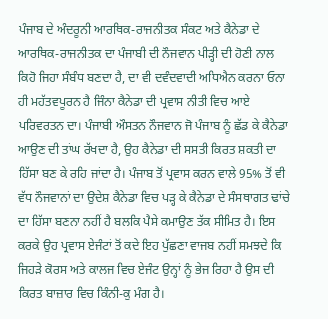ਪੰਜਾਬ ਦੇ ਅੰਦਰੂਨੀ ਆਰਥਿਕ-ਰਾਜਨੀਤਕ ਸੰਕਟ ਅਤੇ ਕੈਨੇਡਾ ਦੇ ਆਰਥਿਕ-ਰਾਜਨੀਤਕ ਦਾ ਪੰਜਾਬੀ ਦੀ ਨੌਜਵਾਨ ਪੀੜ੍ਹੀ ਦੀ ਹੋਣੀ ਨਾਲ ਕਿਹੋ ਜਿਹਾ ਸੰਬੰਧ ਬਣਦਾ ਹੈ, ਦਾ ਵੀ ਦਵੰਦਵਾਦੀ ਅਧਿਐਨ ਕਰਨਾ ਓਨਾ ਹੀ ਮਹੱਤਵਪੂਰਨ ਹੈ ਜਿੰਨਾ ਕੈਨੇਡਾ ਦੀ ਪ੍ਰਵਾਸ ਨੀਤੀ ਵਿਚ ਆਏ ਪਰਿਵਰਤਨ ਦਾ। ਪੰਜਾਬੀ ਔਸਤਨ ਨੌਜਵਾਨ ਜੋ ਪੰਜਾਬ ਨੂੰ ਛੱਡ ਕੇ ਕੈਨੇਡਾ ਆਉਣ ਦੀ ਤਾਂਘ ਰੱਖਦਾ ਹੈ, ਉਹ ਕੈਨੇਡਾ ਦੀ ਸਸਤੀ ਕਿਰਤ ਸ਼ਕਤੀ ਦਾ ਹਿੱਸਾ ਬਣ ਕੇ ਰਹਿ ਜਾਂਦਾ ਹੈ। ਪੰਜਾਬ ਤੋਂ ਪ੍ਰਵਾਸ ਕਰਨ ਵਾਲੇ 95% ਤੋਂ ਵੀ ਵੱਧ ਨੌਜਵਾਨਾਂ ਦਾ ਉਦੇਸ਼ ਕੈਨੇਡਾ ਵਿਚ ਪੜ੍ਹ ਕੇ ਕੈਨੇਡਾ ਦੇ ਸੰਸਥਾਗਤ ਢਾਂਚੇ ਦਾ ਹਿੱਸਾ ਬਣਨਾ ਨਹੀਂ ਹੈ ਬਲਕਿ ਪੈਸੇ ਕਮਾਉਣ ਤੱਕ ਸੀਮਿਤ ਹੈ। ਇਸ ਕਰਕੇ ਉਹ ਪ੍ਰਵਾਸ ਏਜੰਟਾਂ ਤੋਂ ਕਦੇ ਇਹ ਪੁੱਛਣਾ ਵਾਜਬ ਨਹੀਂ ਸਮਝਦੇ ਕਿ ਜਿਹੜੇ ਕੋਰਸ ਅਤੇ ਕਾਲਜ ਵਿਚ ਏਜੰਟ ਉਨ੍ਹਾਂ ਨੂੰ ਭੇਜ ਰਿਹਾ ਹੈ ਉਸ ਦੀ ਕਿਰਤ ਬਾਜ਼ਾਰ ਵਿਚ ਕਿੰਨੀ-ਕੁ ਮੰਗ ਹੈ।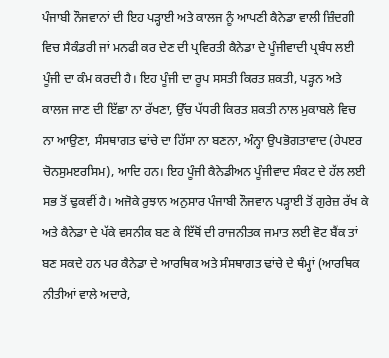ਪੰਜਾਬੀ ਨੌਜਵਾਨਾਂ ਦੀ ਇਹ ਪੜ੍ਹਾਈ ਅਤੇ ਕਾਲਜ ਨੂੰ ਆਪਣੀ ਕੈਨੇਡਾ ਵਾਲੀ ਜ਼ਿੰਦਗੀ ਵਿਚ ਸੈਕੰਡਰੀ ਜਾਂ ਮਨਫੀ ਕਰ ਦੇਣ ਦੀ ਪ੍ਰਵਿਰਤੀ ਕੈਨੇਡਾ ਦੇ ਪੂੰਜੀਵਾਦੀ ਪ੍ਰਬੰਧ ਲਈ ਪੂੰਜੀ ਦਾ ਕੰਮ ਕਰਦੀ ਹੈ। ਇਹ ਪੂੰਜੀ ਦਾ ਰੂਪ ਸਸਤੀ ਕਿਰਤ ਸ਼ਕਤੀ, ਪੜ੍ਹਨ ਅਤੇ ਕਾਲਜ ਜਾਣ ਦੀ ਇੱਛਾ ਨਾ ਰੱਖਣਾ, ਉੱਚ ਪੱਧਰੀ ਕਿਰਤ ਸ਼ਕਤੀ ਨਾਲ ਮੁਕਾਬਲੇ ਵਿਚ ਨਾ ਆਉਣਾ, ਸੰਸਥਾਗਤ ਢਾਂਚੇ ਦਾ ਹਿੱਸਾ ਨਾ ਬਣਨਾ, ਅੰਨ੍ਹਾ ਉਪਭੋਗਤਾਵਾਦ (ਹੇਪੲਰ ਚੋਨਸੁਮੲਰਸਿਮ), ਆਦਿ ਹਨ। ਇਹ ਪੂੰਜੀ ਕੈਨੇਡੀਅਨ ਪੂੰਜੀਵਾਦ ਸੰਕਟ ਦੇ ਹੱਲ ਲਈ ਸਭ ਤੋਂ ਢੁਕਵੀਂ ਹੈ। ਅਜੋਕੇ ਰੁਝਾਨ ਅਨੁਸਾਰ ਪੰਜਾਬੀ ਨੌਜਵਾਨ ਪੜ੍ਹਾਈ ਤੋਂ ਗੁਰੇਜ਼ ਰੱਖ ਕੇ ਅਤੇ ਕੈਨੇਡਾ ਦੇ ਪੱਕੇ ਵਸਨੀਕ ਬਣ ਕੇ ਇੱਥੋਂ ਦੀ ਰਾਜਨੀਤਕ ਜਮਾਤ ਲਈ ਵੋਟ ਬੈਂਕ ਤਾਂ ਬਣ ਸਕਦੇ ਹਨ ਪਰ ਕੈਨੇਡਾ ਦੇ ਆਰਥਿਕ ਅਤੇ ਸੰਸਥਾਗਤ ਢਾਂਚੇ ਦੇ ਥੰਮ੍ਹਾਂ (ਆਰਥਿਕ ਨੀਤੀਆਂ ਵਾਲੇ ਅਦਾਰੇ,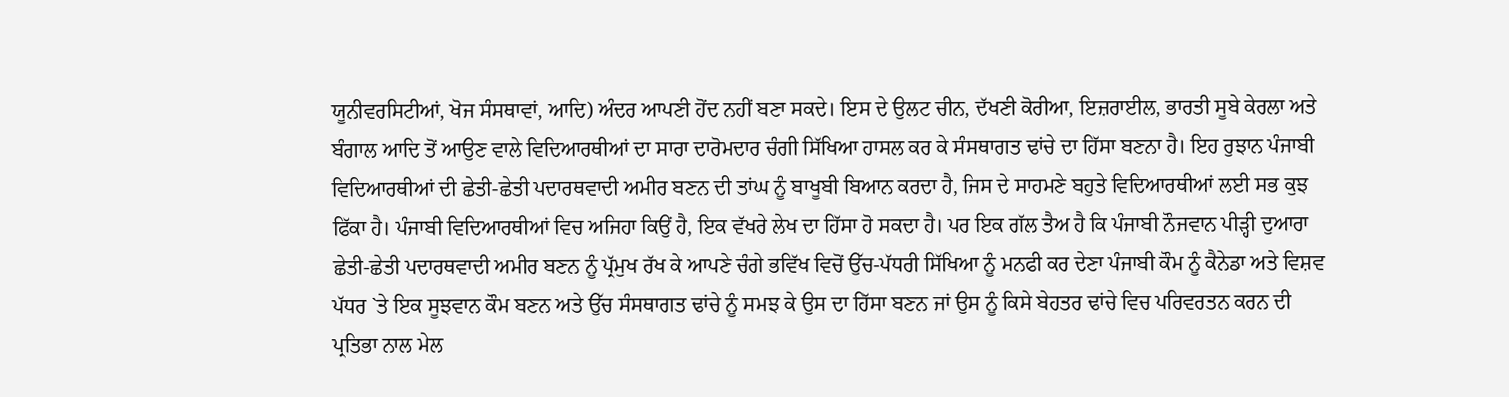ਯੂਨੀਵਰਸਿਟੀਆਂ, ਖੋਜ ਸੰਸਥਾਵਾਂ, ਆਦਿ) ਅੰਦਰ ਆਪਣੀ ਹੋਂਦ ਨਹੀਂ ਬਣਾ ਸਕਦੇ। ਇਸ ਦੇ ਉਲਟ ਚੀਨ, ਦੱਖਣੀ ਕੋਰੀਆ, ਇਜ਼ਰਾਈਲ, ਭਾਰਤੀ ਸੂਬੇ ਕੇਰਲਾ ਅਤੇ ਬੰਗਾਲ ਆਦਿ ਤੋਂ ਆਉਣ ਵਾਲੇ ਵਿਦਿਆਰਥੀਆਂ ਦਾ ਸਾਰਾ ਦਾਰੋਮਦਾਰ ਚੰਗੀ ਸਿੱਖਿਆ ਹਾਸਲ ਕਰ ਕੇ ਸੰਸਥਾਗਤ ਢਾਂਚੇ ਦਾ ਹਿੱਸਾ ਬਣਨਾ ਹੈ। ਇਹ ਰੁਝਾਨ ਪੰਜਾਬੀ ਵਿਦਿਆਰਥੀਆਂ ਦੀ ਛੇਤੀ-ਛੇਤੀ ਪਦਾਰਥਵਾਦੀ ਅਮੀਰ ਬਣਨ ਦੀ ਤਾਂਘ ਨੂੰ ਬਾਖੂਬੀ ਬਿਆਨ ਕਰਦਾ ਹੈ, ਜਿਸ ਦੇ ਸਾਹਮਣੇ ਬਹੁਤੇ ਵਿਦਿਆਰਥੀਆਂ ਲਈ ਸਭ ਕੁਝ ਫਿੱਕਾ ਹੈ। ਪੰਜਾਬੀ ਵਿਦਿਆਰਥੀਆਂ ਵਿਚ ਅਜਿਹਾ ਕਿਉਂ ਹੈ, ਇਕ ਵੱਖਰੇ ਲੇਖ ਦਾ ਹਿੱਸਾ ਹੋ ਸਕਦਾ ਹੈ। ਪਰ ਇਕ ਗੱਲ ਤੈਅ ਹੈ ਕਿ ਪੰਜਾਬੀ ਨੌਜਵਾਨ ਪੀੜ੍ਹੀ ਦੁਆਰਾ ਛੇਤੀ-ਛੇਤੀ ਪਦਾਰਥਵਾਦੀ ਅਮੀਰ ਬਣਨ ਨੂੰ ਪ੍ਰੱਮੁਖ ਰੱਖ ਕੇ ਆਪਣੇ ਚੰਗੇ ਭਵਿੱਖ ਵਿਚੋਂ ਉੱਚ-ਪੱਧਰੀ ਸਿੱਖਿਆ ਨੂੰ ਮਨਫੀ ਕਰ ਦੇਣਾ ਪੰਜਾਬੀ ਕੌਮ ਨੂੰ ਕੈਨੇਡਾ ਅਤੇ ਵਿਸ਼ਵ ਪੱਧਰ `ਤੇ ਇਕ ਸੂਝਵਾਨ ਕੌਮ ਬਣਨ ਅਤੇ ਉੱਚ ਸੰਸਥਾਗਤ ਢਾਂਚੇ ਨੂੰ ਸਮਝ ਕੇ ਉਸ ਦਾ ਹਿੱਸਾ ਬਣਨ ਜਾਂ ਉਸ ਨੂੰ ਕਿਸੇ ਬੇਹਤਰ ਢਾਂਚੇ ਵਿਚ ਪਰਿਵਰਤਨ ਕਰਨ ਦੀ ਪ੍ਰਤਿਭਾ ਨਾਲ ਮੇਲ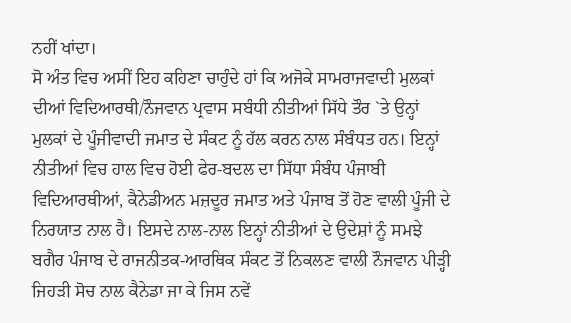ਨਹੀਂ ਖਾਂਦਾ।
ਸੋ ਅੰਤ ਵਿਚ ਅਸੀਂ ਇਹ ਕਹਿਣਾ ਚਾਹੁੰਦੇ ਹਾਂ ਕਿ ਅਜੋਕੇ ਸਾਮਰਾਜਵਾਦੀ ਮੁਲਕਾਂ ਦੀਆਂ ਵਿਦਿਆਰਥੀ/ਨੌਜਵਾਨ ਪ੍ਰਵਾਸ ਸਬੰਧੀ ਨੀਤੀਆਂ ਸਿੱਧੇ ਤੌਰ `ਤੇ ਉਨ੍ਹਾਂ ਮੁਲਕਾਂ ਦੇ ਪੂੰਜੀਵਾਦੀ ਜਮਾਤ ਦੇ ਸੰਕਟ ਨੂੰ ਹੱਲ ਕਰਨ ਨਾਲ ਸੰਬੰਧਤ ਹਨ। ਇਨ੍ਹਾਂ ਨੀਤੀਆਂ ਵਿਚ ਹਾਲ ਵਿਚ ਹੋਈ ਫੇਰ-ਬਦਲ ਦਾ ਸਿੱਧਾ ਸੰਬੰਧ ਪੰਜਾਬੀ ਵਿਦਿਆਰਥੀਆਂ, ਕੈਨੇਡੀਅਨ ਮਜ਼ਦੂਰ ਜਮਾਤ ਅਤੇ ਪੰਜਾਬ ਤੋਂ ਹੋਣ ਵਾਲੀ ਪੂੰਜੀ ਦੇ ਨਿਰਯਾਤ ਨਾਲ ਹੈ। ਇਸਦੇ ਨਾਲ-ਨਾਲ ਇਨ੍ਹਾਂ ਨੀਤੀਆਂ ਦੇ ਉਦੇਸ਼ਾਂ ਨੂੰ ਸਮਝੇ ਬਗੈਰ ਪੰਜਾਬ ਦੇ ਰਾਜਨੀਤਕ-ਆਰਥਿਕ ਸੰਕਟ ਤੋਂ ਨਿਕਲਣ ਵਾਲੀ ਨੌਜਵਾਨ ਪੀੜ੍ਹੀ ਜਿਹੜੀ ਸੋਚ ਨਾਲ ਕੈਨੇਡਾ ਜਾ ਕੇ ਜਿਸ ਨਵੇਂ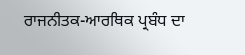ਰਾਜਨੀਤਕ-ਆਰਥਿਕ ਪ੍ਰਬੰਧ ਦਾ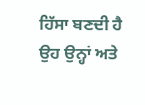ਹਿੱਸਾ ਬਣਦੀ ਹੈ ਉਹ ਉਨ੍ਹਾਂ ਅਤੇ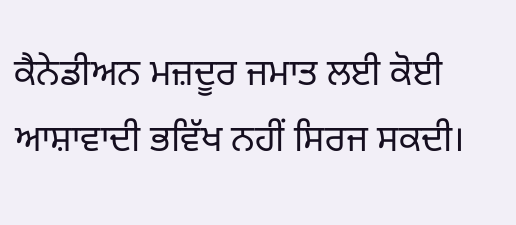ਕੈਨੇਡੀਅਨ ਮਜ਼ਦੂਰ ਜਮਾਤ ਲਈ ਕੋਈ ਆਸ਼ਾਵਾਦੀ ਭਵਿੱਖ ਨਹੀਂ ਸਿਰਜ ਸਕਦੀ।